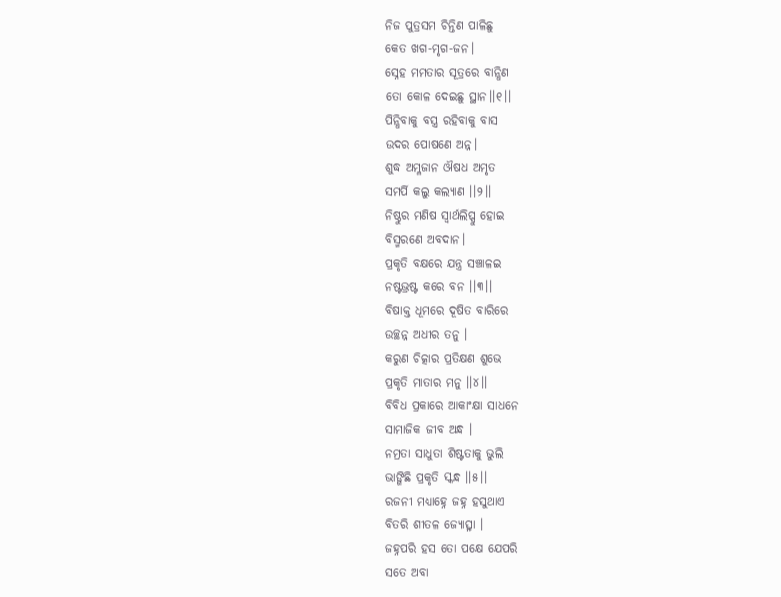ନିଜ ପୁତ୍ରସମ ଚିନ୍ତିଣ ପାଳିଛୁ
କେତ ଖଗ-ମୃଗ-ଜନ।
ସ୍ନେହ ମମତାର ସୂତ୍ରରେ ବାନ୍ଧିଣ
ତୋ କୋଳ ଦେଇଛୁ ସ୍ଥାନ।।୧।।
ପିନ୍ଧିବାକୁ ବସ୍ତ୍ର ରହିବାକୁ ବାସ
ଉଦର ପୋଷଣେ ଅନ୍ନ।
ଶୁଦ୍ଧ ଅମ୍ଳଜାନ ଔଷଧ ଅମୃତ
ସମର୍ପି କଲୁ କଲ୍ୟାଣ ।।୨।।
ନିଷ୍ଠୁର ମଣିଷ ସ୍ବାର୍ଥଲିପ୍ସୁ ହୋଇ
ବିସ୍ମରଣେ ଅବଦାନ।
ପ୍ରକୃତି ବକ୍ଷରେ ଯନ୍ତ୍ର ସଞ୍ଚାଳଇ
ନଷ୍ଟଭ୍ରଷ୍ଟ କରେ ବନ ।।୩।।
ବିଷାକ୍ତ ଧୂମରେ ଦୂଷିତ ବାରିରେ
ଉଚ୍ଛନ୍ନ ଅଧୀର ତନୁ ।
କରୁଣ ଚିତ୍କାର ପ୍ରତିକ୍ଷଣ ଶୁଭେ
ପ୍ରକୃତି ମାତାର ମନୁ ।।୪।।
ବିବିଧ ପ୍ରକାରେ ଆକାଂକ୍ଷା ସାଧନେ
ସାମାଜିକ ଜୀବ ଅନ୍ଧ ।
ନମ୍ରତା ସାଧୁତା ଶିଷ୍ଟତାକୁ ଭୁଲି
ଭାଙ୍ଗିଛି ପ୍ରକୃତି ସ୍କନ୍ଧ ।।୫।।
ରଜନୀ ମଧ୍ଯାହ୍ନେ ଜହ୍ନ ହସୁଥାଏ
ବିତରି ଶୀତଳ ଜ୍ୟୋତ୍ସ୍ନା ।
ଜହ୍ନପରି ହସ ତୋ ପକ୍ଷେ ଯେପରି
ସତେ ଅବା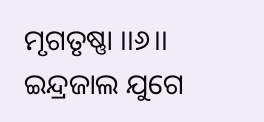ମୃଗତୃଷ୍ଣା ।।୬।।
ଇନ୍ଦ୍ରଜାଲ ଯୁଗେ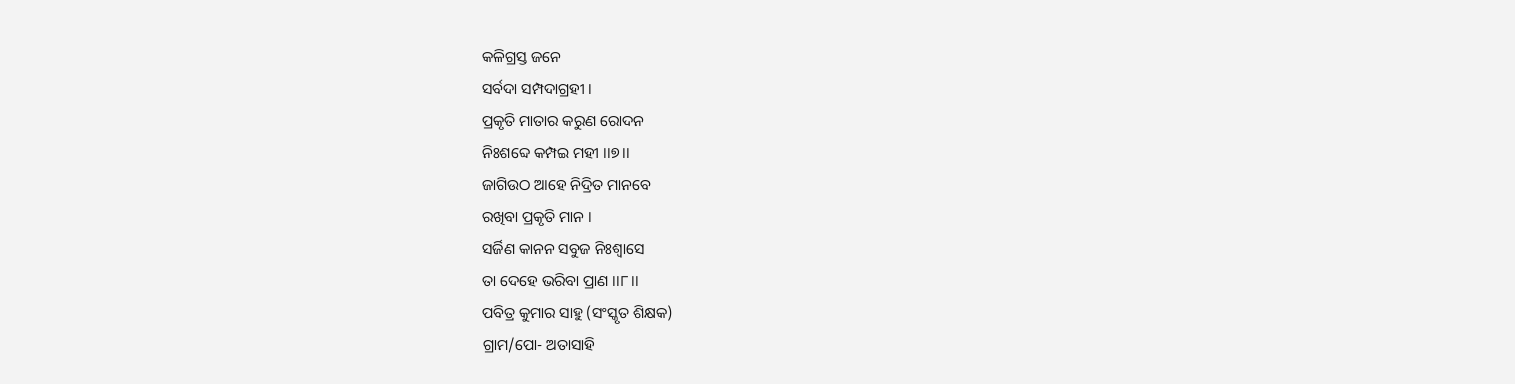କଳିଗ୍ରସ୍ତ ଜନେ
ସର୍ବଦା ସମ୍ପଦାଗ୍ରହୀ ।
ପ୍ରକୃତି ମାତାର କରୁଣ ରୋଦନ
ନିଃଶବ୍ଦେ କମ୍ପଇ ମହୀ ।।୭।।
ଜାଗିଉଠ ଆହେ ନିଦ୍ରିତ ମାନବେ
ରଖିବା ପ୍ରକୃତି ମାନ ।
ସର୍ଜିଣ କାନନ ସବୁଜ ନିଃଶ୍ୱାସେ
ତା ଦେହେ ଭରିବା ପ୍ରାଣ ।।୮।।
ପବିତ୍ର କୁମାର ସାହୁ (ସଂସ୍କୃତ ଶିକ୍ଷକ)
ଗ୍ରାମ/ପୋ- ଅତାସାହି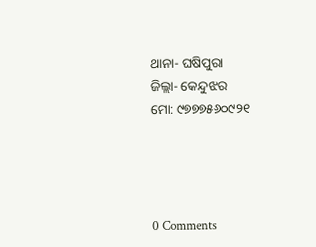ଥାନା- ଘଷିପୁରା
ଜିଲ୍ଲା- କେନ୍ଦୁଝର
ମୋ: ୯୭୭୭୫୬୦୯୨୧




0 Comments